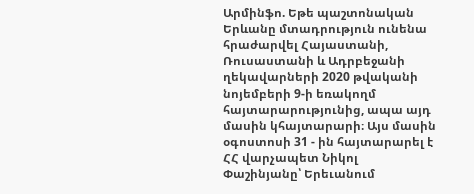Արմինֆո. Եթե պաշտոնական Երևանը մտադրություն ունենա հրաժարվել Հայաստանի, Ռուսաստանի և Ադրբեջանի ղեկավարների 2020 թվականի նոյեմբերի 9-ի եռակողմ հայտարարությունից, ապա այդ մասին կհայտարարի։ Այս մասին օգոստոսի 31 - ին հայտարարել է ՀՀ վարչապետ Նիկոլ Փաշինյանը՝ Երեւանում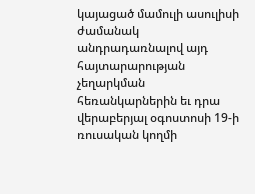կայացած մամուլի ասուլիսի ժամանակ անդրադառնալով այդ հայտարարության չեղարկման հեռանկարներին եւ դրա վերաբերյալ օգոստոսի 19-ի ռուսական կողմի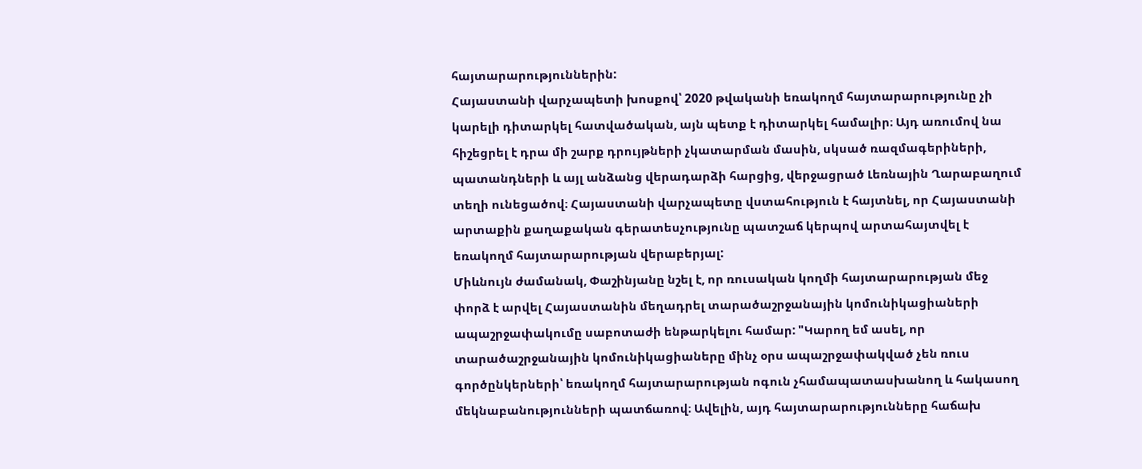հայտարարություններին:
Հայաստանի վարչապետի խոսքով՝ 2020 թվականի եռակողմ հայտարարությունը չի կարելի դիտարկել հատվածական, այն պետք է դիտարկել համալիր։ Այդ առումով նա հիշեցրել է դրա մի շարք դրույթների չկատարման մասին, սկսած ռազմագերիների, պատանդների և այլ անձանց վերադարձի հարցից, վերջացրած Լեռնային Ղարաբաղում տեղի ունեցածով։ Հայաստանի վարչապետը վստահություն է հայտնել, որ Հայաստանի արտաքին քաղաքական գերատեսչությունը պատշաճ կերպով արտահայտվել է եռակողմ հայտարարության վերաբերյալ:
Միևնույն ժամանակ, Փաշինյանը նշել է, որ ռուսական կողմի հայտարարության մեջ փորձ է արվել Հայաստանին մեղադրել տարածաշրջանային կոմունիկացիաների ապաշրջափակումը սաբոտաժի ենթարկելու համար: "Կարող եմ ասել, որ տարածաշրջանային կոմունիկացիաները մինչ օրս ապաշրջափակված չեն ռուս գործընկերների՝ եռակողմ հայտարարության ոգուն չհամապատասխանող և հակասող մեկնաբանությունների պատճառով։ Ավելին, այդ հայտարարությունները հաճախ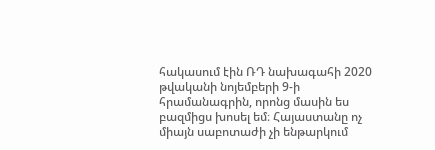հակասում էին ՌԴ նախագահի 2020 թվականի նոյեմբերի 9-ի հրամանագրին, որոնց մասին ես բազմիցս խոսել եմ։ Հայաստանը ոչ միայն սաբոտաժի չի ենթարկում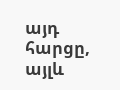այդ հարցը, այլև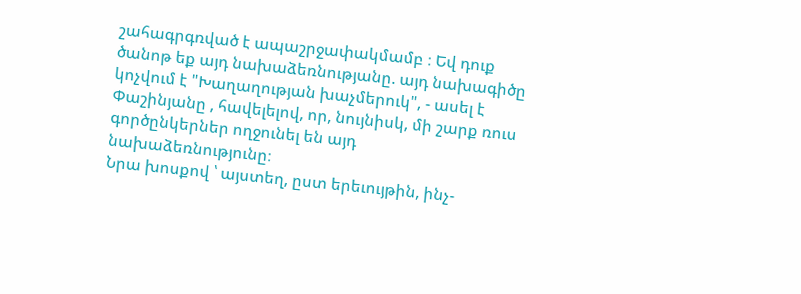շահագրգռված է ապաշրջափակմամբ ։ Եվ դուք ծանոթ եք այդ նախաձեռնությանը. այդ նախագիծը կոչվում է "Խաղաղության խաչմերուկ", - ասել է Փաշինյանը , հավելելով, որ, նույնիսկ, մի շարք ռուս գործընկերներ ողջունել են այդ նախաձեռնությունը։
Նրա խոսքով ՝ այստեղ, ըստ երեւույթին, ինչ-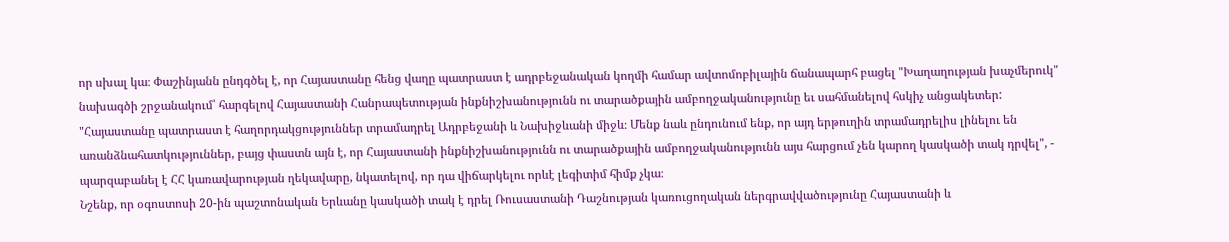որ սխալ կա։ Փաշինյանն ընդգծել է, որ Հայաստանը հենց վաղը պատրաստ է ադրբեջանական կողմի համար ավտոմոբիլային ճանապարհ բացել "Խաղաղության խաչմերուկ" նախագծի շրջանակում՝ հարգելով Հայաստանի Հանրապետության ինքնիշխանությունն ու տարածքային ամբողջականությունը եւ սահմանելով հսկիչ անցակետեր:
"Հայաստանը պատրաստ է հաղորդակցություններ տրամադրել Ադրբեջանի և Նախիջևանի միջև։ Մենք նաև ընդունում ենք, որ այդ երթուղին տրամադրելիս լինելու են առանձնահատկություններ, բայց փաստն այն է, որ Հայաստանի ինքնիշխանությունն ու տարածքային ամբողջականությունն այս հարցում չեն կարող կասկածի տակ դրվել", - պարզաբանել է ՀՀ կառավարության ղեկավարը, նկատելով, որ դա վիճարկելու որևէ լեգիտիմ հիմք չկա։
Նշենք, որ օգոստոսի 20-ին պաշտոնական Երևանը կասկածի տակ է դրել Ռուսաստանի Դաշնության կառուցողական ներգրավվածությունը Հայաստանի և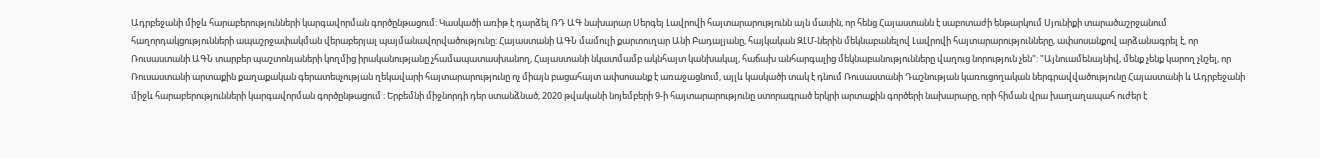Ադրբեջանի միջև հարաբերությունների կարգավորման գործընթացում: Կասկածի առիթ է դարձել ՌԴ ԱԳ նախարար Սերգեյ Լավրովի հայտարարությունն այն մասին, որ հենց Հայաստանն է սաբոտաժի ենթարկում Սյունիքի տարածաշրջանում հաղորդակցությունների ապաշրջափակման վերաբերյալ պայմանավորվածությունը: Հայաստանի ԱԳՆ մամուլի քարտուղար Անի Բադալյանը, հայկական ԶԼՄ-ներին մեկնաբանելով Լավրովի հայտարարությունները, ափսոսանքով արձանագրել է, որ Ռուսաստանի ԱԳՆ տարբեր պաշտոնյաների կողմից իրականությանը չհամապատասխանող, Հայաստանի նկատմամբ ակնհայտ կանխակալ, հաճախ անհարգալից մեկնաբանությունները վաղուց նորություն չեն": "Այնուամենայնիվ, մենք չենք կարող չնշել, որ Ռուսաստանի արտաքին քաղաքական գերատեսչության ղեկավարի հայտարարությունը ոչ միայն բացահայտ ափսոսանք է առաջացնում, այլև կասկածի տակ է դնում Ռուսաստանի Դաշնության կառուցողական ներգրավվածությունը Հայաստանի և Ադրբեջանի միջև հարաբերությունների կարգավորման գործընթացում ։ Երբեմնի միջնորդի դեր ստանձնած, 2020 թվականի նոյեմբերի 9-ի հայտարարությունը ստորագրած երկրի արտաքին գործերի նախարարը, որի հիման վրա խաղաղապահ ուժեր է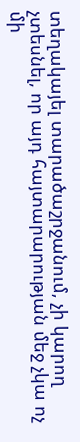տեղակայել տարածաշրջանում, չի կարող չտեսնել, որ այդ հայտարարության մեջ չկա ոչ մի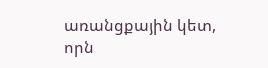առանցքային կետ, որն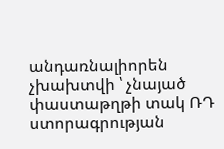անդառնալիորեն չխախտվի ՝ չնայած փաստաթղթի տակ ՌԴ ստորագրության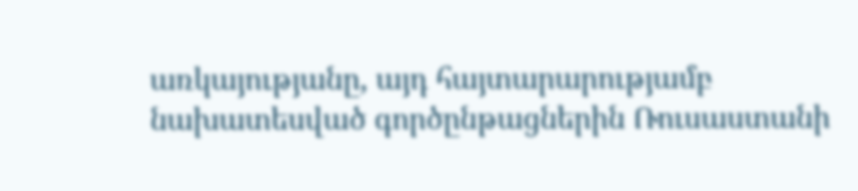առկայությանը, այդ հայտարարությամբ նախատեսված գործընթացներին Ռուսաստանի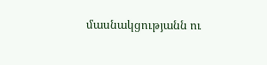մասնակցությանն ու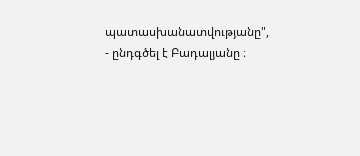պատասխանատվությանը", - ընդգծել է Բադալյանը ։